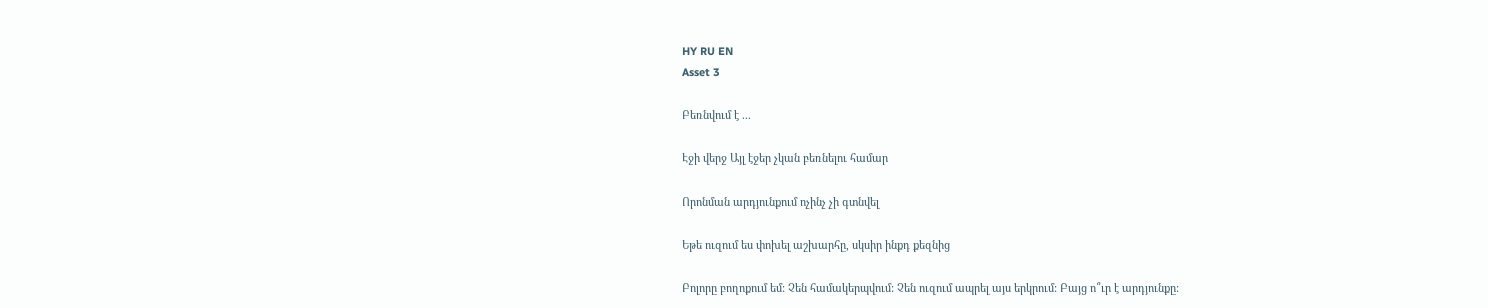HY RU EN
Asset 3

Բեռնվում է ...

Էջի վերջ Այլ էջեր չկան բեռնելու համար

Որոնման արդյունքում ոչինչ չի գտնվել

Եթե ուզում ես փոխել աշխարհը, սկսիր ինքդ քեզնից

Բոլորը բողոքում եմ: Չեն համակերպվում: Չեն ուզում ապրել այս երկրում: Բայց ո՞ւր է արդյունքը: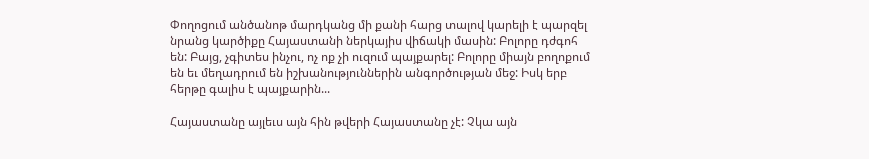Փողոցում անծանոթ մարդկանց մի քանի հարց տալով կարելի է պարզել նրանց կարծիքը Հայաստանի ներկայիս վիճակի մասին: Բոլորը դժգոհ են: Բայց, չգիտես ինչու, ոչ ոք չի ուզում պայքարել: Բոլորը միայն բողոքում են եւ մեղադրում են իշխանություններին անգործության մեջ: Իսկ երբ հերթը գալիս է պայքարին...

Հայաստանը այլեւս այն հին թվերի Հայաստանը չէ: Չկա այն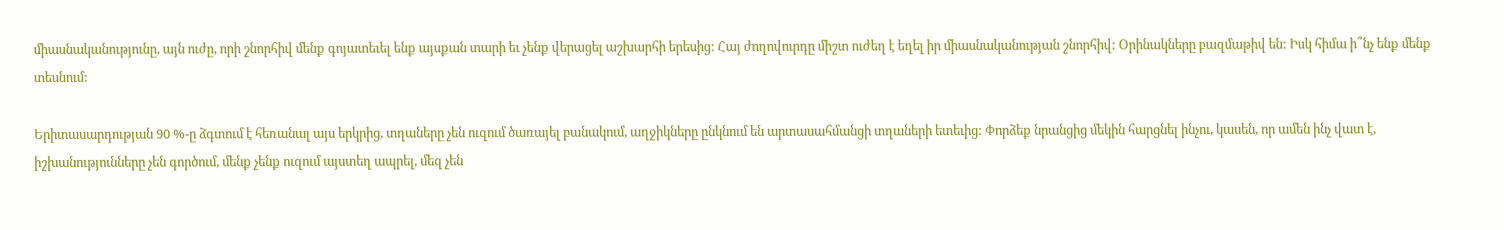միասնականությունը, այն ուժը, որի շնորհիվ մենք գոյատեւել ենք այսքան տարի եւ չենք վերացել աշխարհի երեսից: Հայ ժողովուրդը միշտ ուժեղ է եղել իր միասնականության շնորհիվ: Օրինակները բազմաթիվ են: Իսկ հիմա ի՞նչ ենք մենք տեսնում:

Երիտասարդության 90 %-ը ձգտում է հեռանալ այս երկրից, տղաները չեն ուզում ծառայել բանակում, աղջիկները ընկնում են արտասահմանցի տղաների ետեւից: Փորձեք նրանցից մեկին հարցնել ինչու, կասեն, որ ամեն ինչ վատ է, իշխանությունները չեն գործում, մենք չենք ուզում այստեղ ապրել, մեզ չեն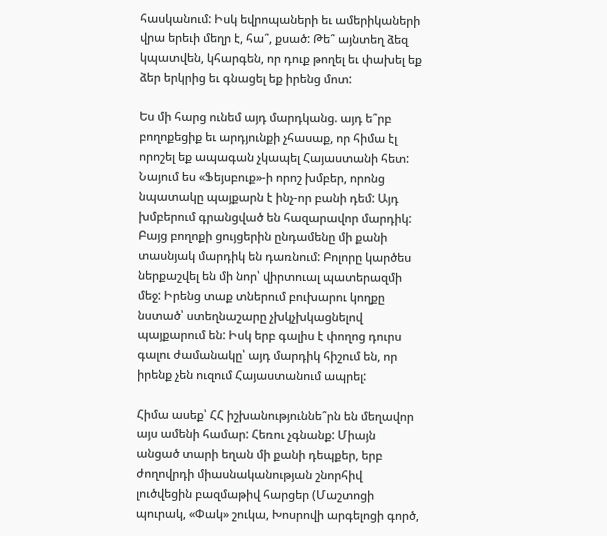հասկանում: Իսկ եվրոպաների եւ ամերիկաների վրա երեւի մեղր է, հա՞, քսած: Թե՞ այնտեղ ձեզ կպատվեն, կհարգեն, որ դուք թողել եւ փախել եք ձեր երկրից եւ գնացել եք իրենց մոտ:

Ես մի հարց ունեմ այդ մարդկանց. այդ ե՞րբ բողոքեցիք եւ արդյունքի չհասաք, որ հիմա էլ որոշել եք ապագան չկապել Հայաստանի հետ: Նայում ես «Ֆեյսբուք»-ի որոշ խմբեր, որոնց նպատակը պայքարն է ինչ-որ բանի դեմ: Այդ խմբերում գրանցված են հազարավոր մարդիկ: Բայց բողոքի ցույցերին ընդամենը մի քանի տասնյակ մարդիկ են դառնում: Բոլորը կարծես ներքաշվել են մի նոր՝ վիրտուալ պատերազմի մեջ: Իրենց տաք տներում բուխարու կողքը նստած՝ ստեղնաշարը չխկչխկացնելով պայքարում են: Իսկ երբ գալիս է փողոց դուրս գալու ժամանակը՝ այդ մարդիկ հիշում են, որ իրենք չեն ուզում Հայաստանում ապրել:

Հիմա ասեք՝ ՀՀ իշխանություննե՞րն են մեղավոր այս ամենի համար: Հեռու չգնանք: Միայն անցած տարի եղան մի քանի դեպքեր, երբ ժողովրդի միասնականության շնորհիվ լուծվեցին բազմաթիվ հարցեր (Մաշտոցի պուրակ, «Փակ» շուկա, Խոսրովի արգելոցի գործ,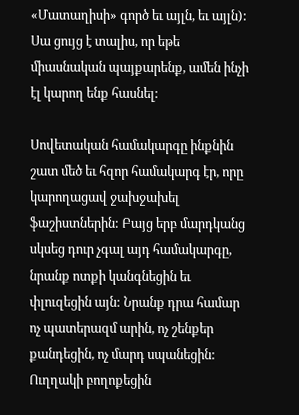«Մատաղիսի» գործ եւ այլն, եւ այլն): Սա ցույց է տալիս, որ եթե միասնական պայքարենք, ամեն ինչի էլ կարող ենք հասնել:

Սովետական համակարգը ինքնին շատ մեծ եւ հզոր համակարգ էր, որը կարողացավ ջախջախել ֆաշիստներին: Բայց երբ մարդկանց սկսեց դուր չգալ այդ համակարգը, նրանք ոտքի կանգնեցին եւ փլուզեցին այն: Նրանք դրա համար ոչ պատերազմ արին, ոչ շենքեր քանդեցին, ոչ մարդ սպանեցին: Ուղղակի բողոքեցին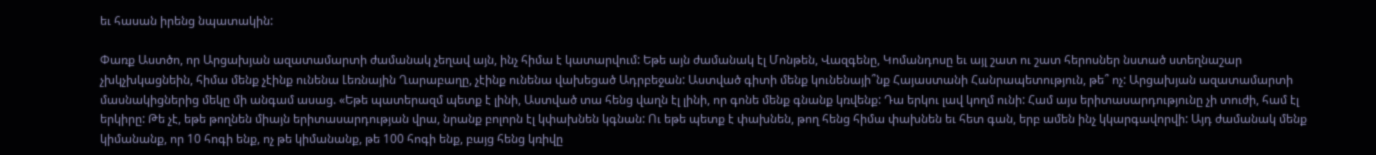եւ հասան իրենց նպատակին:

Փառք Աստծո, որ Արցախյան ազատամարտի ժամանակ չեղավ այն, ինչ հիմա է կատարվում: Եթե այն ժամանակ էլ Մոնթեն, Վազգենը, Կոմանդոսը եւ այլ շատ ու շատ հերոսներ նստած ստեղնաշար չխկչխկացնեին, հիմա մենք չէինք ունենա Լեռնային Ղարաբաղը, չէինք ունենա վախեցած Ադրբեջան: Աստված գիտի մենք կունենայի՞նք Հայաստանի Հանրապետություն, թե՞ ոչ: Արցախյան ազատամարտի մասնակիցներից մեկը մի անգամ ասաց. «Եթե պատերազմ պետք է լինի, Աստված տա հենց վաղն էլ լինի, որ գոնե մենք գնանք կռվենք: Դա երկու լավ կողմ ունի: Համ այս երիտասարդությունը չի տուժի, համ էլ երկիրը: Թե չէ, եթե թողնեն միայն երիտասարդության վրա, նրանք բոլորն էլ կփախնեն կգնան: Ու եթե պետք է փախնեն, թող հենց հիմա փախնեն եւ հետ գան, երբ ամեն ինչ կկարգավորվի: Այդ ժամանակ մենք կիմանանք, որ 10 հոգի ենք, ոչ թե կիմանանք, թե 100 հոգի ենք, բայց հենց կռիվը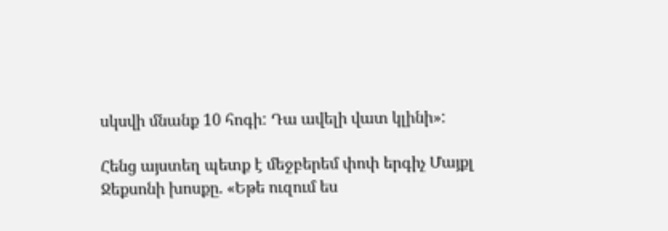սկսվի մնանք 10 հոգի: Դա ավելի վատ կլինի»:

Հենց այստեղ պետք է մեջբերեմ փոփ երգիչ Մայքլ Ջեքսոնի խոսքը. «Եթե ուզում ես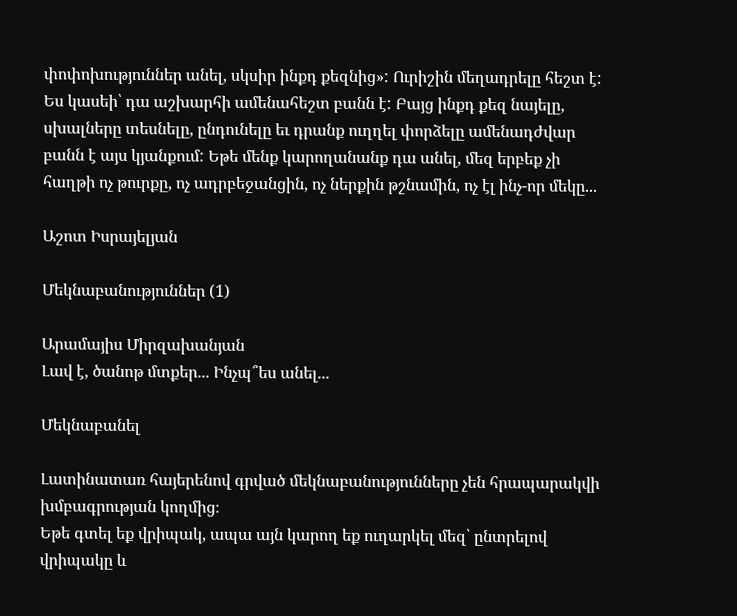փոփոխություններ անել, սկսիր ինքդ քեզնից»: Ուրիշին մեղադրելը հեշտ է: Ես կասեի՝ դա աշխարհի ամենահեշտ բանն է: Բայց ինքդ քեզ նայելը, սխալները տեսնելը, ընդունելը եւ դրանք ուղղել փորձելը ամենադժվար բանն է այս կյանքում: Եթե մենք կարողանանք դա անել, մեզ երբեք չի հաղթի ոչ թուրքը, ոչ ադրբեջանցին, ոչ ներքին թշնամին, ոչ էլ ինչ-որ մեկը...

Աշոտ Իսրայելյան

Մեկնաբանություններ (1)

Արամայիս Միրզախանյան
Լավ է, ծանոթ մտքեր... Ինչպ՞ես անել...

Մեկնաբանել

Լատինատառ հայերենով գրված մեկնաբանությունները չեն հրապարակվի խմբագրության կողմից։
Եթե գտել եք վրիպակ, ապա այն կարող եք ուղարկել մեզ՝ ընտրելով վրիպակը և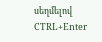սեղմելով CTRL+Enter